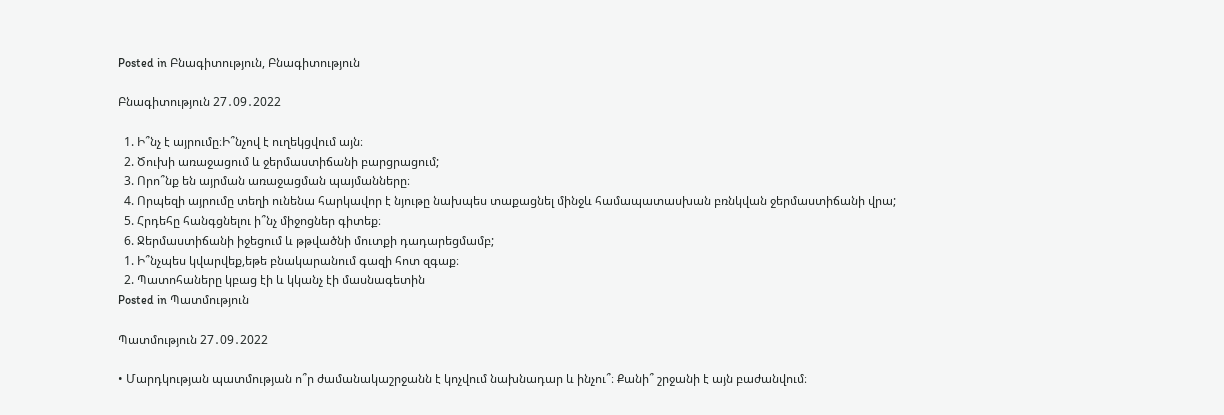Posted in Բնագիտություն, Բնագիտություն

Բնագիտություն 27․09․2022

  1. Ի՞նչ է այրումը։Ի՞նչով է ուղեկցվում այն։
  2. Ծուխի առաջացում և ջերմաստիճանի բարցրացում;
  3. Որո՞նք են այրման առաջացման պայմանները։
  4. Որպեզի այրումը տեղի ունենա հարկավոր է նյութը նախպես տաքացնել մինջև համապատասխան բռնկվան ջերմաստիճանի վրա;
  5. Հրդեհը հանգցնելու ի՞նչ միջոցներ գիտեք։
  6. Ջերմաստիճանի իջեցում և թթվածնի մուտքի դադարեցմամբ;
  1. Ի՞նչպես կվարվեք,եթե բնակարանում գազի հոտ զգաք։
  2. Պատոհաները կբաց էի և կկանչ էի մասնագետին
Posted in Պատմություն

Պատմություն 27․09․2022

• Մարդկության պատմության ո՞ր ժամանակաշրջանն է կոչվում նախնադար և ինչու՞։ Քանի՞ շրջանի է այն բաժանվում։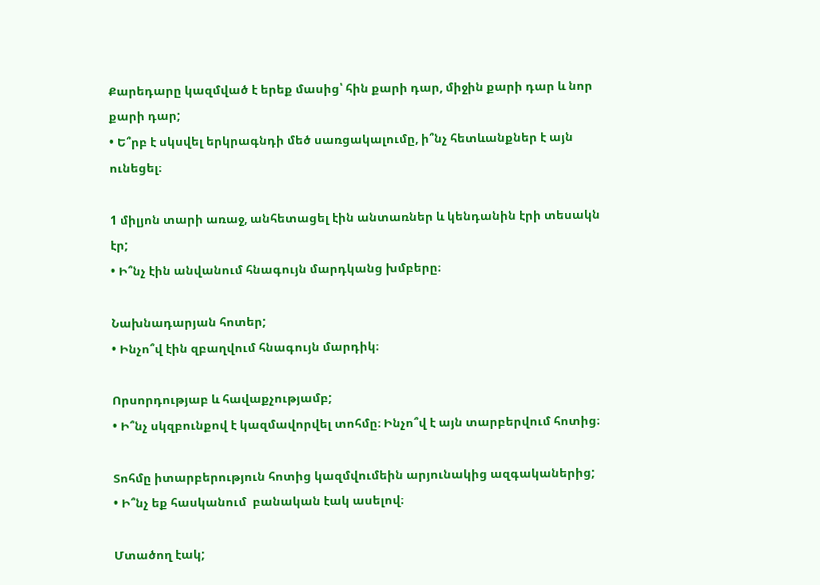Քարեդարը կազմված է երեք մասից՝ հին քարի դար, միջին քարի դար և նոր քարի դար;
• Ե՞րբ է սկսվել երկրագնդի մեծ սառցակալումը, ի՞նչ հետևանքներ է այն ունեցել։

1 միլյոն տարի առաջ, անհետացել էին անտառներ և կենդանին էրի տեսակն էր;
• Ի՞նչ էին անվանում հնագույն մարդկանց խմբերը։

Նախնադարյան հոտեր;
• Ինչո՞վ էին զբաղվում հնագույն մարդիկ։

Որսորդությաբ և հավաքչությամբ;
• Ի՞նչ սկզբունքով է կազմավորվել տոհմը։ Ինչո՞վ է այն տարբերվում հոտից։

Տոհմը իտարբերություն հոտից կազմվումեին արյունակից ազգականերից;
• Ի՞նչ եք հասկանում  բանական էակ ասելով։

Մտածող էակ;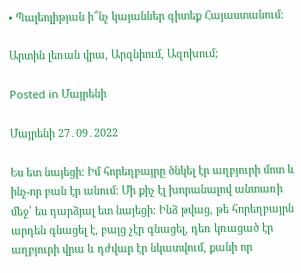• Պալեոլիթյան ի՞նչ կայաններ գիտեք Հայաստանում։

Արտին լեռան վրա, Արզնիում, Ազոխում;

Posted in Մայրենի

Մայրենի 27․09․2022

Ես ետ նայեցի։ Իմ հորեղբայրը ծնկել էր աղբյուրի մոտ և ինչ-որ բան էր անում։ Մի քիչ էլ խորանալով անտառի մեջ՝ ես դարձյալ ետ նայեցի։ Ինձ թվաց, թե հորեղբայրն արդեն գնացել է, բայց չէր գնացել, դեռ կռացած էր աղբյուրի վրա և դժվար էր նկատվում, քանի որ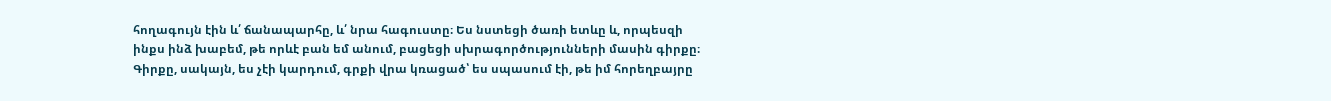հողագույն էին և՛ ճանապարհը, և՛ նրա հագուստը։ Ես նստեցի ծառի ետևը և, որպեսզի ինքս ինձ խաբեմ, թե որևէ բան եմ անում, բացեցի սխրագործությունների մասին գիրքը։ Գիրքը, սակայն, ես չէի կարդում, գրքի վրա կռացած՝ ես սպասում էի, թե իմ հորեղբայրը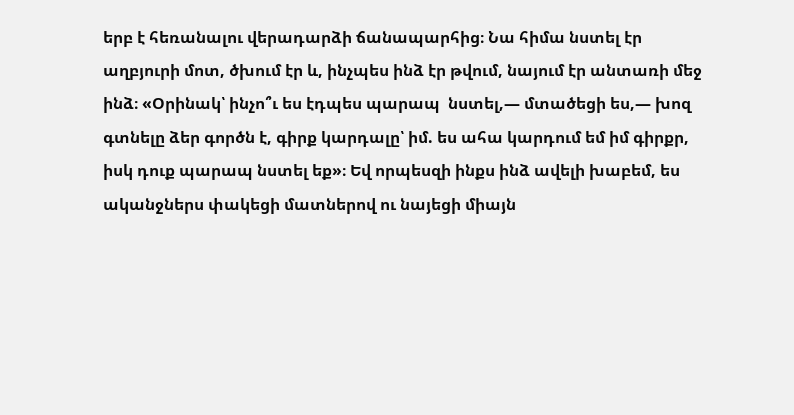երբ է հեռանալու վերադարձի ճանապարհից։ Նա հիմա նստել էր աղբյուրի մոտ, ծխում էր և, ինչպես ինձ էր թվում, նայում էր անտառի մեջ ինձ։ «Օրինակ՝ ինչո՞ւ ես էդպես պարապ  նստել,— մտածեցի ես,— խոզ գտնելը ձեր գործն է, գիրք կարդալը՝ իմ. ես ահա կարդում եմ իմ գիրքր, իսկ դուք պարապ նստել եք»։ Եվ որպեսզի ինքս ինձ ավելի խաբեմ, ես ականջներս փակեցի մատներով ու նայեցի միայն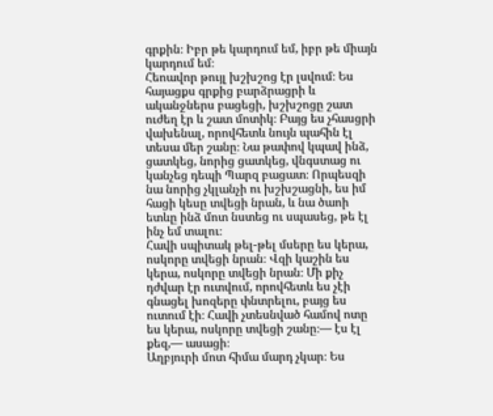գրքին։ Իբր թե կարդում եմ, իբր թե միայն կարդում եմ։
Հեոավոր թույլ խշխշոց էր լսվում։ Ես հայացքս գրքից բարձրացրի և ականջներս բացեցի, խշխշոցը շատ ուժեղ էր և շատ մոտիկ։ Բայց ես չհասցրի վախենալ, որովհետև նույն պահին էլ տեսա մեր շանը։ Նա թափով կպավ ինձ, ցատկեց, նորից ցատկեց, վնգստաց ու կանչեց դեպի Պարզ բացատ։ Որպեսզի նա նորից չկլանչի ու խշխշացնի, ես իմ հացի կեսը տվեցի նրան, և նա ծաոի ետևը ինձ մոտ նստեց ու սպասեց, թե էլ ինչ եմ տալու։
Հավի սպիտակ թել-թել մսերը ես կերա, ոսկորը տվեցի նրան։ Վզի կաշին ես կերա, ոսկորը տվեցի նրան։ Մի քիչ դժվար էր ուտվում, որովհետև ես չէի գնացել խոզերը փնտրելու, բայց ես ուտում էի։ Հավի չտեսնված համով ոտը ես կերա, ոսկորը տվեցի շանը։— էս էլ քեզ,— ասացի։
Աղբյուրի մոտ հիմա մարդ չկար։ Ես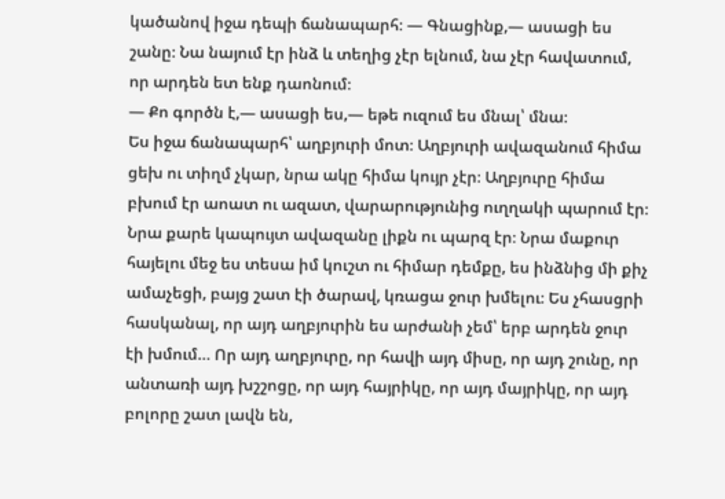կածանով իջա դեպի ճանապարհ։ — Գնացինք,— ասացի ես շանը։ Նա նայում էր ինձ և տեղից չէր ելնում, նա չէր հավատում, որ արդեն ետ ենք դաոնում։
— Քո գործն է,— ասացի ես,— եթե ուզում ես մնալ՝ մնա։
Ես իջա ճանապարհ՝ աղբյուրի մոտ։ Աղբյուրի ավազանում հիմա ցեխ ու տիղմ չկար, նրա ակը հիմա կույր չէր։ Աղբյուրը հիմա բխում էր աոատ ու ազատ, վարարությունից ուղղակի պարում էր։ Նրա քարե կապույտ ավազանը լիքն ու պարզ էր։ Նրա մաքուր հայելու մեջ ես տեսա իմ կուշտ ու հիմար դեմքը, ես ինձնից մի քիչ ամաչեցի, բայց շատ էի ծարավ, կռացա ջուր խմելու։ Ես չհասցրի հասկանալ, որ այդ աղբյուրին ես արժանի չեմ՝ երբ արդեն ջուր էի խմում… Որ այդ աղբյուրը, որ հավի այդ միսը, որ այդ շունը, որ անտառի այդ խշշոցը, որ այդ հայրիկը, որ այդ մայրիկը, որ այդ բոլորը շատ լավն են,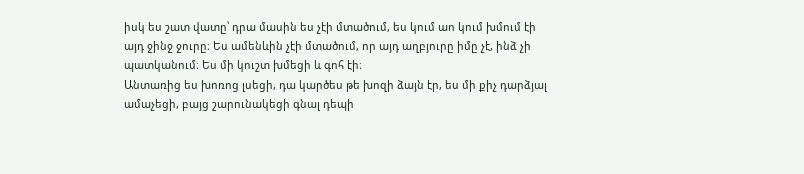իսկ ես շատ վատը՝ դրա մասին ես չէի մտածում, ես կում աո կում խմում էի այդ ջինջ ջուրը։ Ես ամենևին չէի մտածում, որ այդ աղբյուրը իմը չէ, ինձ չի պատկանում։ Ես մի կուշտ խմեցի և գոհ էի։
Անտառից ես խոռոց լսեցի, դա կարծես թե խոզի ձայն էր, ես մի քիչ դարձյալ ամաչեցի, բայց շարունակեցի գնալ դեպի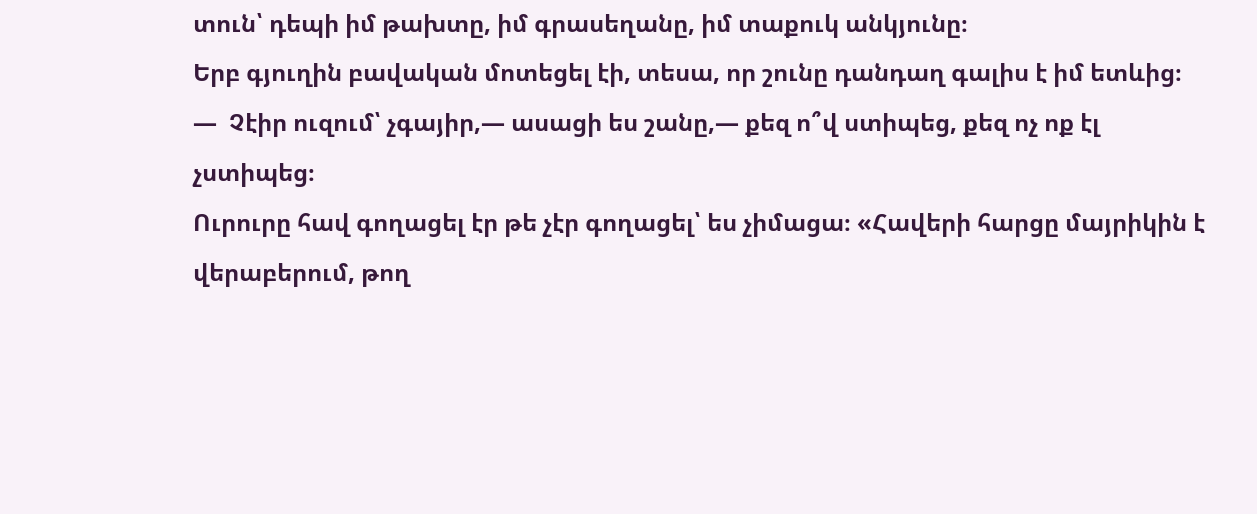տուն՝ դեպի իմ թախտը, իմ գրասեղանը, իմ տաքուկ անկյունը։
Երբ գյուղին բավական մոտեցել էի, տեսա, որ շունը դանդաղ գալիս է իմ ետևից։
—  Չէիր ուզում՝ չգայիր,— ասացի ես շանը,— քեզ ո՞վ ստիպեց, քեզ ոչ ոք էլ չստիպեց։
Ուրուրը հավ գողացել էր թե չէր գողացել՝ ես չիմացա։ «Հավերի հարցը մայրիկին է վերաբերում, թող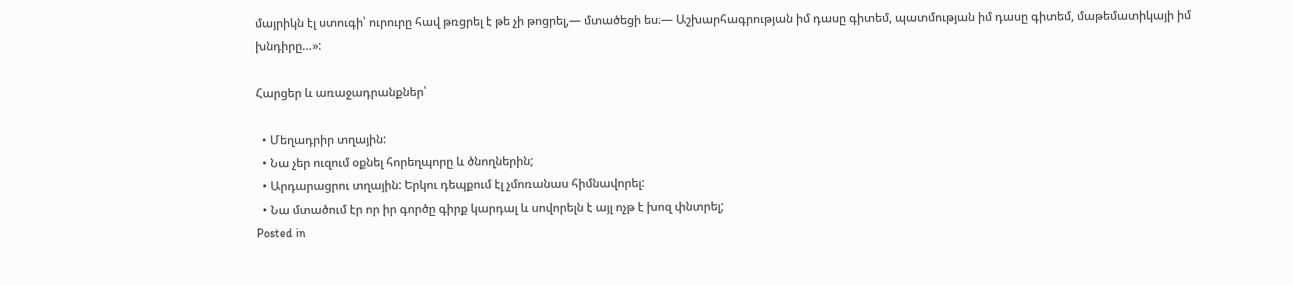մայրիկն էլ ստուգի՝ ուրուրը հավ թռցրել է թե չի թոցրել,— մտածեցի ես։— Աշխարհագրության իմ դասը գիտեմ, պատմության իմ դասը գիտեմ, մաթեմատիկայի իմ խնդիրը…»:

Հարցեր և առաջադրանքներ՝

  • Մեղադրիր տղային:
  • Նա չեր ուզում օքնել հորեղպորը և ծնողներին;
  • Արդարացրու տղային: Երկու դեպքում էլ չմոռանաս հիմնավորել:
  • Նա մտածում էր որ իր գործը գիրք կարդալ և սովորելն է այլ ոչթ է խոզ փնտրել;
Posted in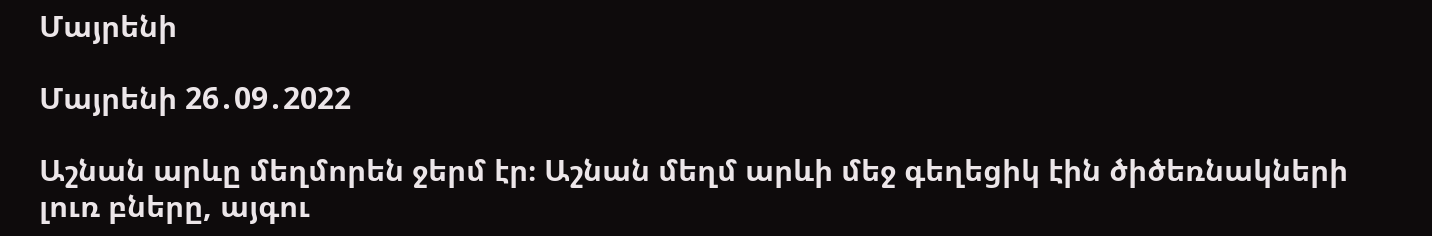Մայրենի

Մայրենի 26․09․2022

Աշնան արևը մեղմորեն ջերմ էր։ Աշնան մեղմ արևի մեջ գեղեցիկ էին ծիծեռնակների լուռ բները, այգու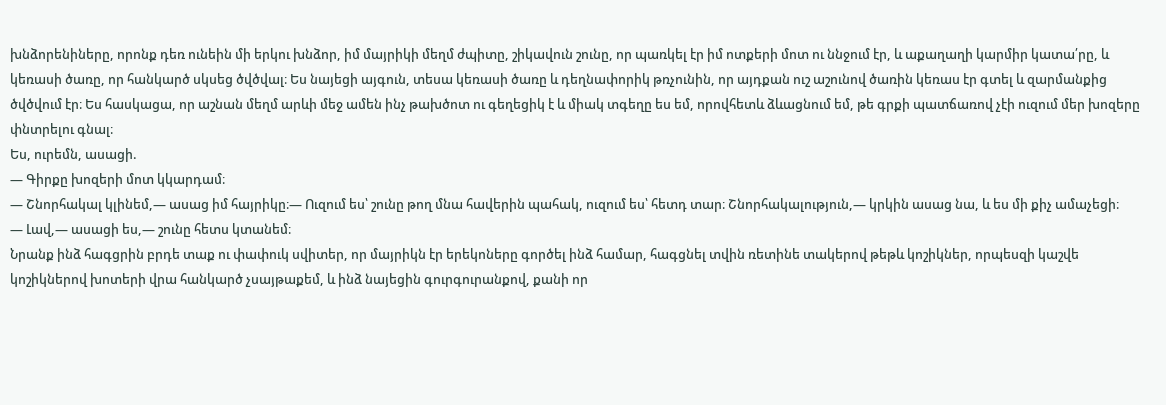խնձորենիները, որոնք դեռ ունեին մի երկու խնձոր, իմ մայրիկի մեղմ ժպիտը, շիկավուն շունը, որ պառկել էր իմ ոտքերի մոտ ու ննջում էր, և աքաղաղի կարմիր կատա՛րը, և կեռասի ծառը, որ հանկարծ սկսեց ծվծվալ։ Ես նայեցի այգուն, տեսա կեռասի ծառը և դեղնափորիկ թռչունին, որ այդքան ուշ աշունով ծառին կեռաս էր գտել և զարմանքից ծվծվում էր։ Ես հասկացա, որ աշնան մեղմ արևի մեջ ամեն ինչ թախծոտ ու գեղեցիկ է և միակ տգեղը ես եմ, որովհետև ձևացնում եմ, թե գրքի պատճառով չէի ուզում մեր խոզերը փնտրելու գնալ։
Ես, ուրեմն, ասացի.
— Գիրքը խոզերի մոտ կկարդամ։
— Շնորհակալ կլինեմ,— ասաց իմ հայրիկը։— Ուզում ես՝ շունը թող մնա հավերին պահակ, ուզում ես՝ հետդ տար։ Շնորհակալություն,— կրկին ասաց նա, և ես մի քիչ ամաչեցի։
— Լավ,— ասացի ես,— շունը հետս կտանեմ։
Նրանք ինձ հագցրին բրդե տաք ու փափուկ սվիտեր, որ մայրիկն էր երեկոները գործել ինձ համար, հագցնել տվին ռետինե տակերով թեթև կոշիկներ, որպեսզի կաշվե կոշիկներով խոտերի վրա հանկարծ չսայթաքեմ, և ինձ նայեցին գուրգուրանքով, քանի որ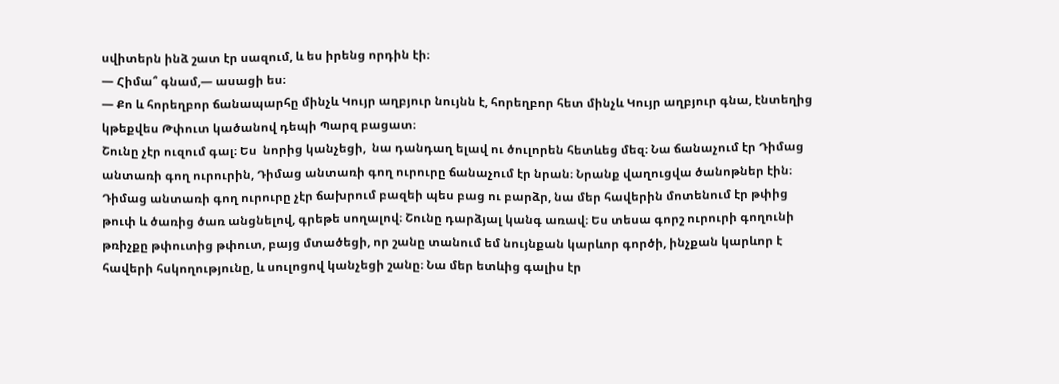սվիտերն ինձ շատ էր սազում, և ես իրենց որդին էի։
— Հիմա՞ գնամ,— ասացի ես։
— Քո և հորեղբոր ճանապարհը մինչև Կույր աղբյուր նույնն է, հորեղբոր հետ մինչև Կույր աղբյուր գնա, էնտեղից կթեքվես Թփուտ կածանով դեպի Պարզ բացատ։
Շունը չէր ուզում գալ։ Ես  նորից կանչեցի,  նա դանդաղ ելավ ու ծուլորեն հետևեց մեզ։ Նա ճանաչում էր Դիմաց անտառի գող ուրուրին, Դիմաց անտառի գող ուրուրը ճանաչում էր նրան։ Նրանք վաղուցվա ծանոթներ էին։ Դիմաց անտառի գող ուրուրը չէր ճախրում բազեի պես բաց ու բարձր, նա մեր հավերին մոտենում էր թփից թուփ և ծառից ծառ անցնելով, գրեթե սողալով։ Շունը դարձյալ կանգ առավ։ Ես տեսա գորշ ուրուրի գողունի թռիչքը թփուտից թփուտ, բայց մտածեցի, որ շանը տանում եմ նույնքան կարևոր գործի, ինչքան կարևոր է հավերի հսկողությունը, և սուլոցով կանչեցի շանը։ Նա մեր ետևից գալիս էր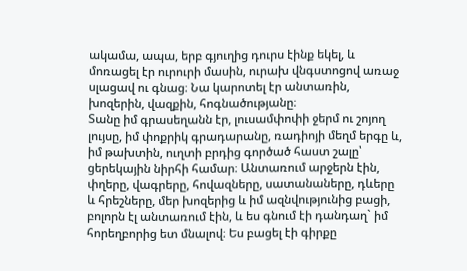ակամա, ապա, երբ գյուղից դուրս էինք եկել, և մոռացել էր ուրուրի մասին, ուրախ վնգստոցով առաջ սլացավ ու գնաց։ Նա կարոտել էր անտառին, խոզերին, վազքին, հոգնածությանը։
Տանը իմ գրասեղանն էր, լուսամփոփի ջերմ ու շոյող լույսը, իմ փոքրիկ գրադարանը, ռադիոյի մեղմ երգը և, իմ թախտին, ուղտի բրդից գործած հաստ շալը՝ ցերեկային նիրհի համար։ Անտառում արջերն էին, փղերը, վագրերը, հովազները, սատանաները, դևերը և հրեշները, մեր խոզերից և իմ ազնվությունից բացի, բոլորն էլ անտառում էին, և ես գնում էի դանդաղ` իմ հորեղբորից ետ մնալով։ Ես բացել էի գիրքը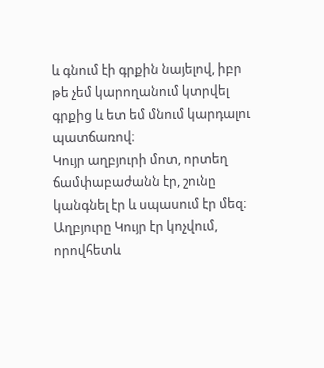և գնում էի գրքին նայելով, իբր թե չեմ կարողանում կտրվել գրքից և ետ եմ մնում կարդալու պատճառով։
Կույր աղբյուրի մոտ, որտեղ ճամփաբաժանն էր, շունը կանգնել էր և սպասում էր մեզ։ Աղբյուրը Կույր էր կոչվում, որովհետև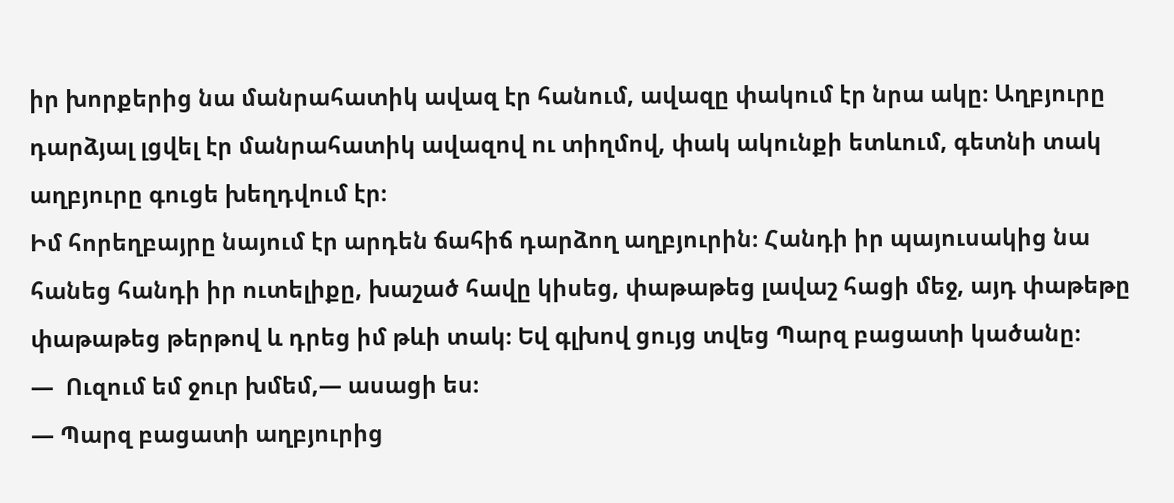իր խորքերից նա մանրահատիկ ավազ էր հանում, ավազը փակում էր նրա ակը։ Աղբյուրը դարձյալ լցվել էր մանրահատիկ ավազով ու տիղմով, փակ ակունքի ետևում, գետնի տակ աղբյուրը գուցե խեղդվում էր։
Իմ հորեղբայրը նայում էր արդեն ճահիճ դարձող աղբյուրին։ Հանդի իր պայուսակից նա հանեց հանդի իր ուտելիքը, խաշած հավը կիսեց, փաթաթեց լավաշ հացի մեջ, այդ փաթեթը փաթաթեց թերթով և դրեց իմ թևի տակ։ Եվ գլխով ցույց տվեց Պարզ բացատի կածանը։
—  Ուզում եմ ջուր խմեմ,— ասացի ես։
— Պարզ բացատի աղբյուրից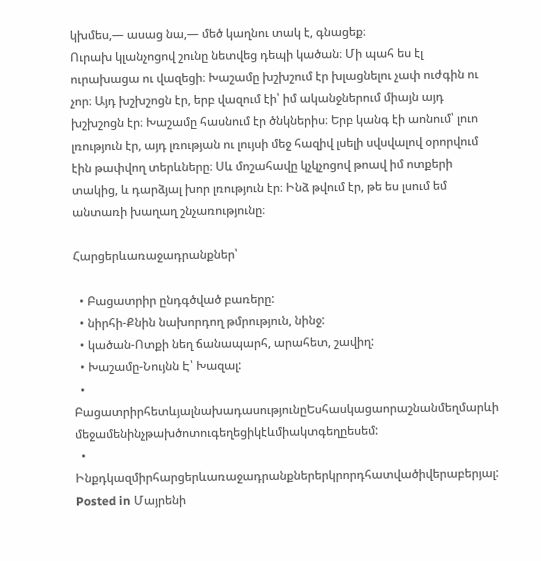կխմես,— ասաց նա,— մեծ կաղնու տակ է, գնացեք։
Ուրախ կլանչոցով շունը նետվեց դեպի կածան։ Մի պահ ես էլ ուրախացա ու վազեցի։ Խաշամը խշխշում էր խլացնելու չափ ուժգին ու չոր։ Այդ խշխշոցն էր, երբ վազում էի՝ իմ ականջներում միայն այդ խշխշոցն էր։ Խաշամը հասնում էր ծնկներիս։ Երբ կանգ էի աոնում՝ լուո լռություն էր, այդ լռության ու լույսի մեջ հազիվ լսելի սվսվալով օրորվում էին թափվող տերևները։ Սև մոշահավը կչկչոցով թոավ իմ ոտքերի տակից, և դարձյալ խոր լռություն էր։ Ինձ թվում էր, թե ես լսում եմ անտառի խաղաղ շնչառությունը։

Հարցերևառաջադրանքներ՝

  • Բացատրիր ընդգծված բառերը:
  • նիրհի-Քնին նախորդող թմրություն, նինջ:
  • կածան-Ոտքի նեղ ճանապարհ, արահետ, շավիղ:
  • Խաշամը-Նույնն Է՝ Խազալ:
  • ԲացատրիրհետևյալնախադասությունըԵսհասկացաորաշնանմեղմարևի մեջամենինչթախծոտուգեղեցիկէևմիակտգեղըեսեմ:
  • Ինքդկազմիրհարցերևառաջադրանքներերկրորդհատվածիվերաբերյալ:
Posted in Մայրենի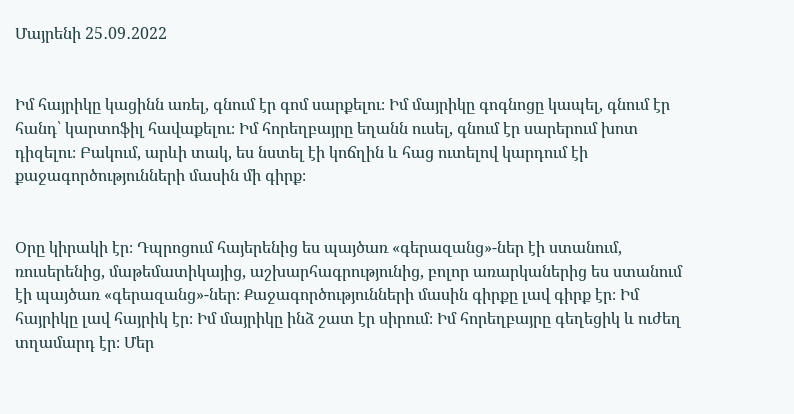Մայրենի 25․09․2022


Իմ հայրիկը կացինն առել, գնում էր գոմ սարքելու։ Իմ մայրիկը գոգնոցը կապել, գնում էր հանդ՝ կարտոֆիլ հավաքելու։ Իմ հորեղբայրը եղանն ուսել, գնում էր սարերում խոտ դիզելու։ Բակում, արևի տակ, ես նստել էի կոճղին և հաց ուտելով կարդում էի քաջագործությունների մասին մի գիրք։


Օրը կիրակի էր։ Դպրոցում հայերենից ես պայծառ «գերազանց»-ներ էի ստանում, ռուսերենից, մաթեմատիկայից, աշխարհագրությունից, բոլոր առարկաներից ես ստանում էի պայծառ «գերազանց»-ներ։ Քաջագործությունների մասին գիրքը լավ գիրք էր։ Իմ հայրիկը լավ հայրիկ էր։ Իմ մայրիկը ինձ շատ էր սիրում։ Իմ հորեղբայրը գեղեցիկ և ուժեղ տղամարդ էր։ Մեր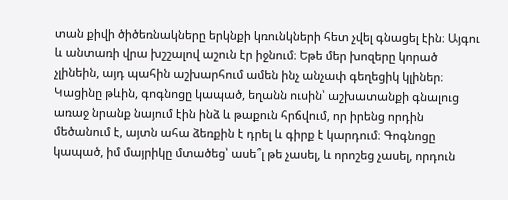տան քիվի ծիծեռնակները երկնքի կռունկների հետ չվել գնացել էին։ Այգու և անտառի վրա խշշալով աշուն էր իջնում։ Եթե մեր խոզերը կորած չլինեին, այդ պահին աշխարհում ամեն ինչ անչափ գեղեցիկ կլիներ։ Կացինը թևին, գոգնոցը կապած, եղանն ուսին՝ աշխատանքի գնալուց առաջ նրանք նայում էին ինձ և թաքուն հրճվում, որ իրենց որդին մեծանում է, այտն ահա ձեռքին է դրել և գիրք է կարդում։ Գոգնոցը կապած, իմ մայրիկը մտածեց՝ ասե՞լ թե չասել, և որոշեց չասել, որդուն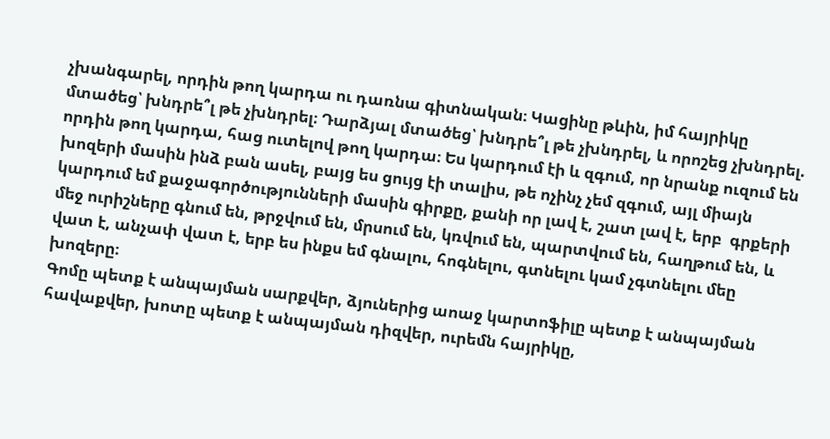չխանգարել, որդին թող կարդա ու դառնա գիտնական։ Կացինը թևին, իմ հայրիկը մտածեց՝ խնդրե՞լ թե չխնդրել։ Դարձյալ մտածեց՝ խնդրե՞լ թե չխնդրել, և որոշեց չխնդրել. որդին թող կարդա, հաց ուտելով թող կարդա։ Ես կարդում էի և զգում, որ նրանք ուզում են խոզերի մասին ինձ բան ասել, բայց ես ցույց էի տալիս, թե ոչինչ չեմ զգում, այլ միայն կարդում եմ քաջագործությունների մասին գիրքը, քանի որ լավ է, շատ լավ է, երբ  գրքերի մեջ ուրիշները գնում են, թրջվում են, մրսում են, կռվում են, պարտվում են, հաղթում են, և վատ է, անչափ վատ է, երբ ես ինքս եմ գնալու, հոգնելու, գտնելու կամ չգտնելու մեը խոզերը։
Գոմը պետք է անպայման սարքվեր, ձյուներից աոաջ կարտոֆիլը պետք է անպայման հավաքվեր, խոտը պետք է անպայման դիզվեր, ուրեմն հայրիկը,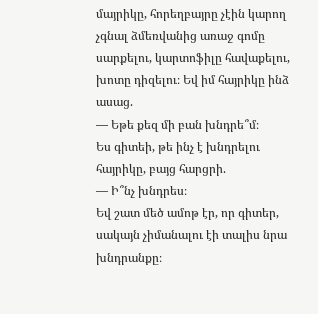մայրիկը, հորեղբայրը չէին կարող չգնալ ձմեռվանից առաջ գոմը սարքելու, կարտոֆիլը հավաքելու, խոտը դիզելու։ Եվ իմ հայրիկը ինձ ասաց.
— Եթե քեզ մի բան խնդրե՞մ։
Ես գիտեի, թե ինչ է խնդրելու հայրիկը, բայց հարցրի.
— Ի՞նչ խնդրես։
Եվ շատ մեծ ամոթ էր, որ գիտեր, սակայն չիմանալու էի տալիս նրա խնդրանքը։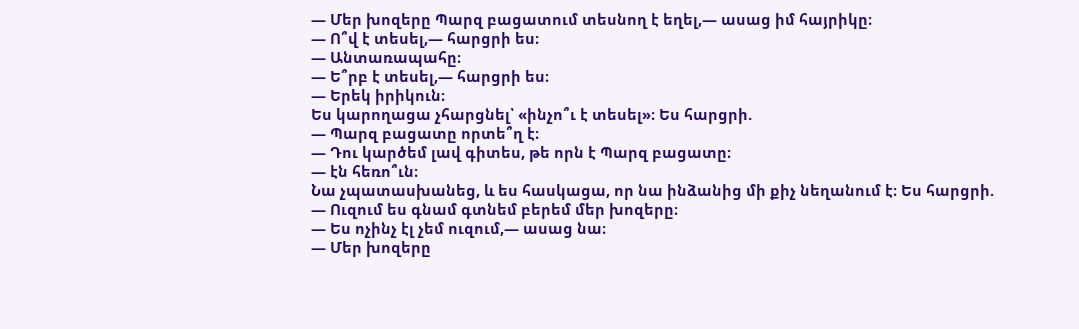— Մեր խոզերը Պարզ բացատում տեսնող է եղել,— ասաց իմ հայրիկը։
— Ո՞վ է տեսել,— հարցրի ես։
— Անտառապահը։
— Ե՞րբ է տեսել,— հարցրի ես։
— Երեկ իրիկուն։
Ես կարողացա չհարցնել՝ «ինչո՞ւ է տեսել»։ Ես հարցրի.
— Պարզ բացատը որտե՞ղ է։
— Դու կարծեմ լավ գիտես, թե որն է Պարզ բացատը։
— էն հեռո՞ւն։
Նա չպատասխանեց, և ես հասկացա, որ նա ինձանից մի քիչ նեղանում է։ Ես հարցրի.
— Ուզում ես գնամ գտնեմ բերեմ մեր խոզերը։
— Ես ոչինչ էլ չեմ ուզում,— ասաց նա։
— Մեր խոզերը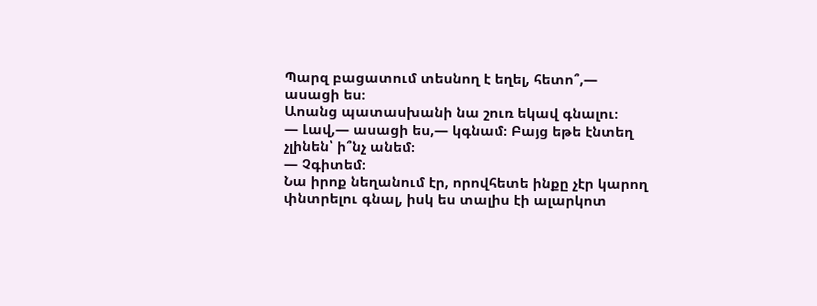Պարզ բացատում տեսնող է եղել, հետո՞,— ասացի ես։
Աոանց պատասխանի նա շուռ եկավ գնալու։
— Լավ,— ասացի ես,— կգնամ։ Բայց եթե էնտեղ չլինեն՝ ի՞նչ անեմ։
— Չգիտեմ։
Նա իրոք նեղանում էր, որովհետե ինքը չէր կարող փնտրելու գնալ, իսկ ես տալիս էի ալարկոտ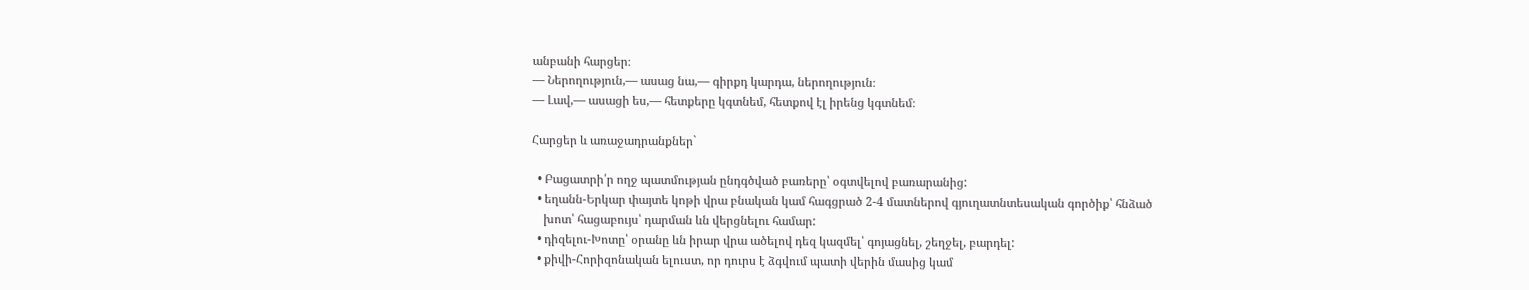անբանի հարցեր։
— Ներողություն,— ասաց նա,— գիրքդ կարդա, ներողություն։
— Լավ,— ասացի ես,— հետքերը կգտնեմ, հետքով էլ իրենց կգտնեմ։

Հարցեր և առաջադրանքներ`

  • Բացատրի՛ր ողջ պատմության ընդգծված բառերը՝ օգտվելով բառարանից:
  • եղանն-Երկար փայտե կոթի վրա բնական կամ հագցրած 2-4 մատներով գյուղատնտեսական գործիք՝ հնձած
    խոտ՝ հացաբույս՝ դարման ևն վերցնելու համար:
  • դիզելու-Խոտը՝ օրանը ևն իրար վրա ածելով դեզ կազմել՝ գոյացնել, շեղջել, բարդել:
  • քիվի-Հորիզոնական ելուստ, որ դուրս է ձգվում պատի վերին մասից կամ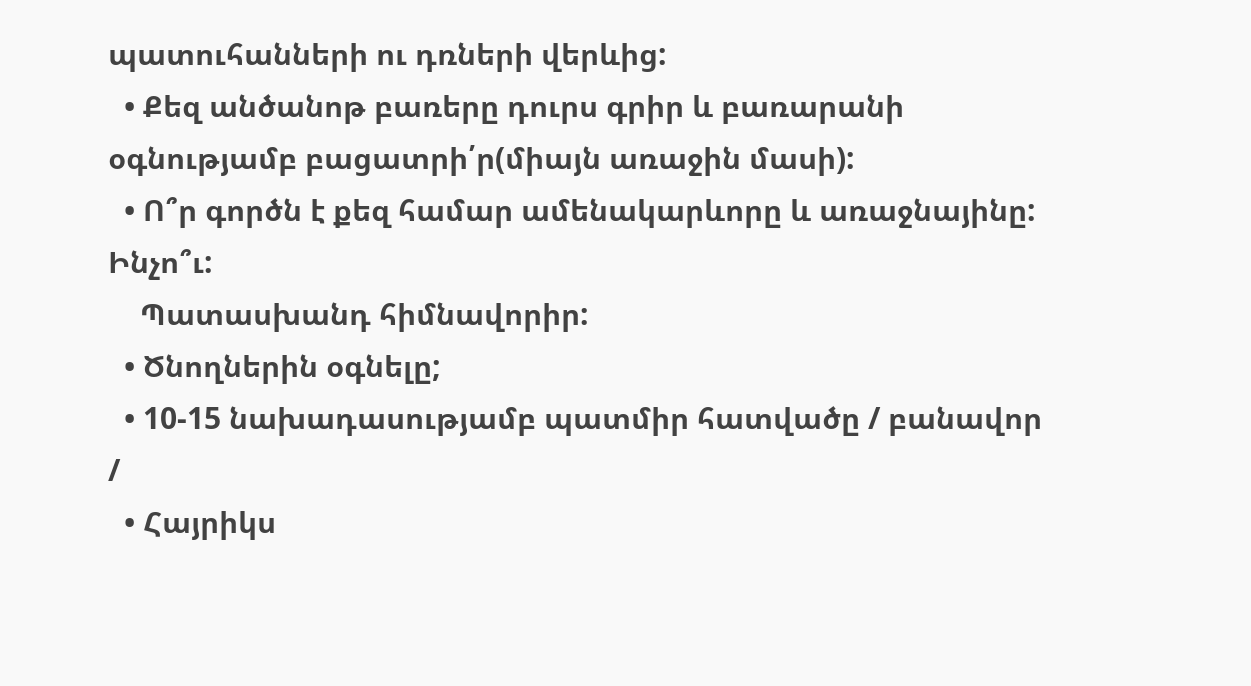պատուհանների ու դռների վերևից:
  • Քեզ անծանոթ բառերը դուրս գրիր և բառարանի օգնությամբ բացատրի՛ր(միայն առաջին մասի):
  • Ո՞ր գործն է քեզ համար ամենակարևորը և առաջնայինը: Ինչո՞ւ:
    Պատասխանդ հիմնավորիր:
  • Ծնողներին օգնելը;
  • 10-15 նախադասությամբ պատմիր հատվածը / բանավոր /
  • Հայրիկս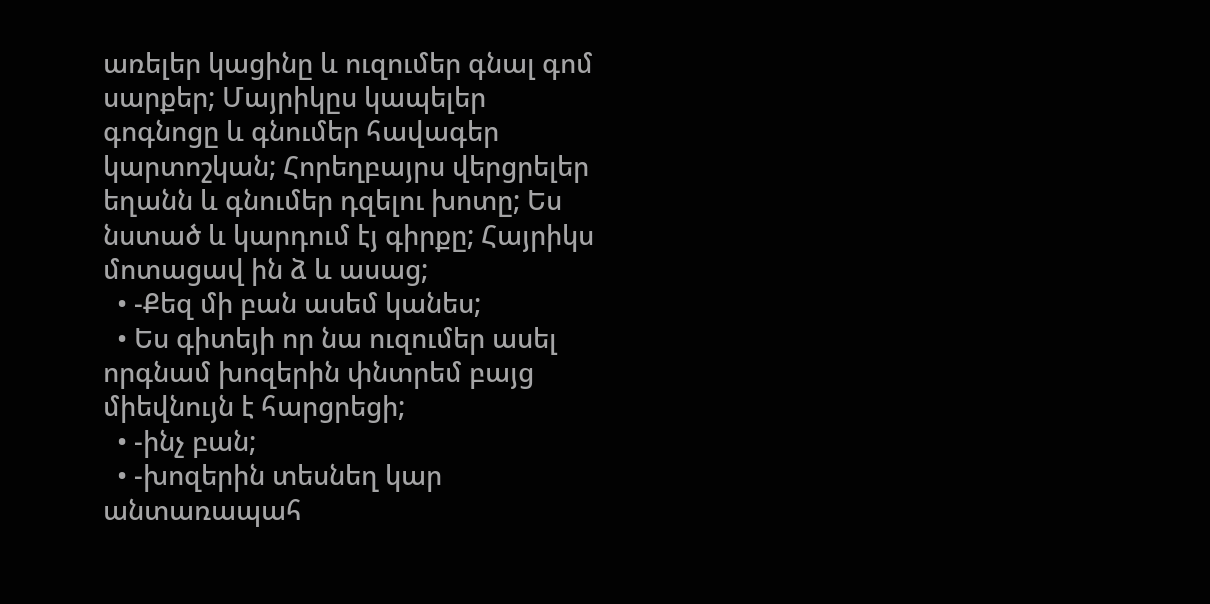առելեր կացինը և ուզումեր գնալ գոմ սարքեր; Մայրիկըս կապելեր գոգնոցը և գնումեր հավագեր կարտոշկան; Հորեղբայրս վերցրելեր եղանն և գնումեր դզելու խոտը; Ես նստած և կարդում էյ գիրքը; Հայրիկս մոտացավ ին ձ և ասաց;
  • -Քեզ մի բան ասեմ կանես;
  • Ես գիտեյի որ նա ուզումեր ասել որգնամ խոզերին փնտրեմ բայց միեվնույն է հարցրեցի;
  • -ինչ բան;
  • -խոզերին տեսնեղ կար անտառապահ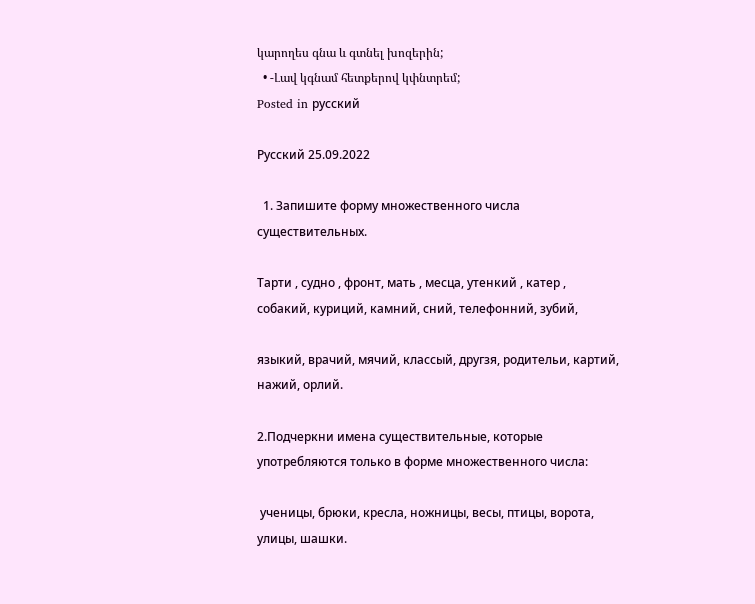կարողես գնա և գտնել խոզերին;
  • -Լավ կգնամ հետքերով կփնտրեմ;
Posted in русский

Русский 25.09.2022

  1. Запишите форму множественного числа существительных.

Тарти , судно , фронт, мать , месца, утенкий , катер , собакий, куриций, камний, сний, телефонний, зубий,

языкий, врачий, мячий, классый, другзя, родительи, картий, нажий, орлий.

2.Подчеркни имена существительные, которые употребляются только в форме множественного числа:

 ученицы, брюки, кресла, ножницы, весы, птицы, ворота, улицы, шашки.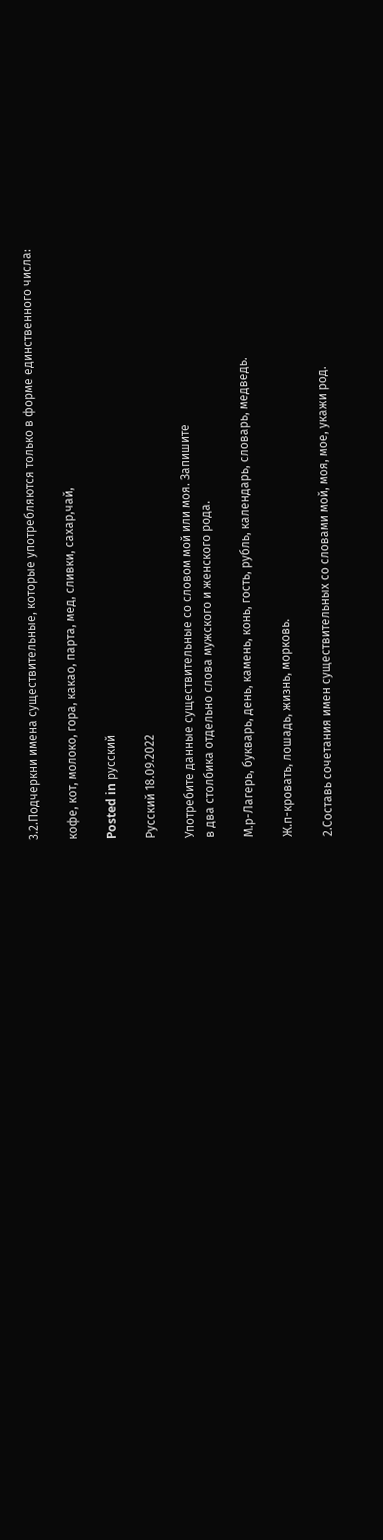3.2.Подчеркни имена существительные, которые употребляются только в форме единственного числа:

кофе, кот, молоко, гора, какао, парта, мед, сливки, сахар,чай,

Posted in русский

Русский 18.09.2022

Употребите данные существительные со словом мой или моя. Запишите
в два столбика отдельно слова мужского и женского рода.

М.р-Лагерь, букварь, день, камень, конь, гость, рубль, календарь, словарь, медведь.

Ж.п-кровать, лошадь, жизнь, морковь.

2.Составь сочетания имен существительных со словами мой, моя, мое, укажи род.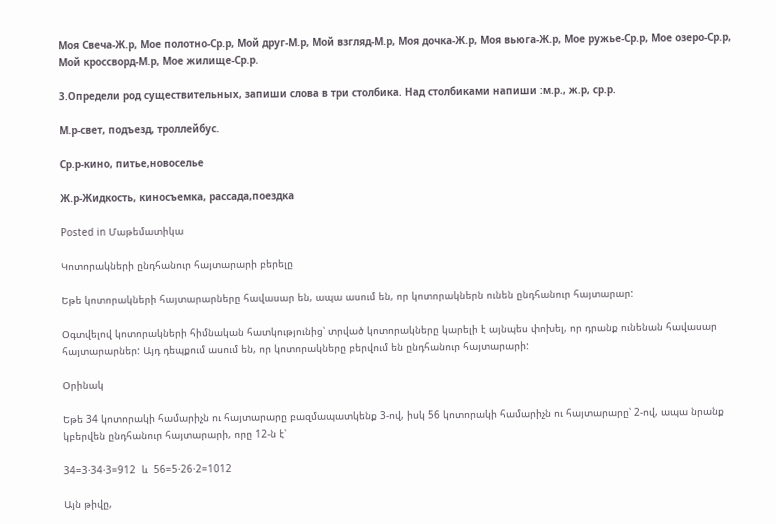Моя Свеча-Ж.р, Мое полотно-Ср.р, Мой друг-М.р, Мой взгляд-М.р, Моя дочка-Ж.р, Моя вьюга-Ж.р, Мое ружье-Ср.р, Мое озеро-Ср.р, Мой кроссворд-М.р, Мое жилище-Ср.р.

3.Определи род существительных, запиши слова в три столбика. Над столбиками напиши :м.р., ж.р, ср.р.

М.р-свет, подъезд, троллейбус.

Ср.р-кино, питье,новоселье

Ж.р-Жидкость, киносъемка, рассада,поездка

Posted in Մաթեմատիկա

Կոտորակների ընդհանուր հայտարարի բերելը

Եթե կոտորակների հայտարարները հավասար են, ապա ասում են, որ կոտորակներն ունեն ընդհանուր հայտարար:

Օգտվելով կոտորակների հիմնական հատկությունից՝ տրված կոտորակները կարելի է այնպես փոխել, որ դրանք ունենան հավասար հայտարարներ: Այդ դեպքում ասում են, որ կոտորակները բերվում են ընդհանուր հայտարարի:

Օրինակ

Եթե 34 կոտորակի համարիչն ու հայտարարը բազմապատկենք 3-ով, իսկ 56 կոտորակի համարիչն ու հայտարարը՝ 2-ով, ապա նրանք կբերվեն ընդհանուր հայտարարի, որը 12-ն է՝

34=3⋅34⋅3=912  և  56=5⋅26⋅2=1012

Այն թիվը,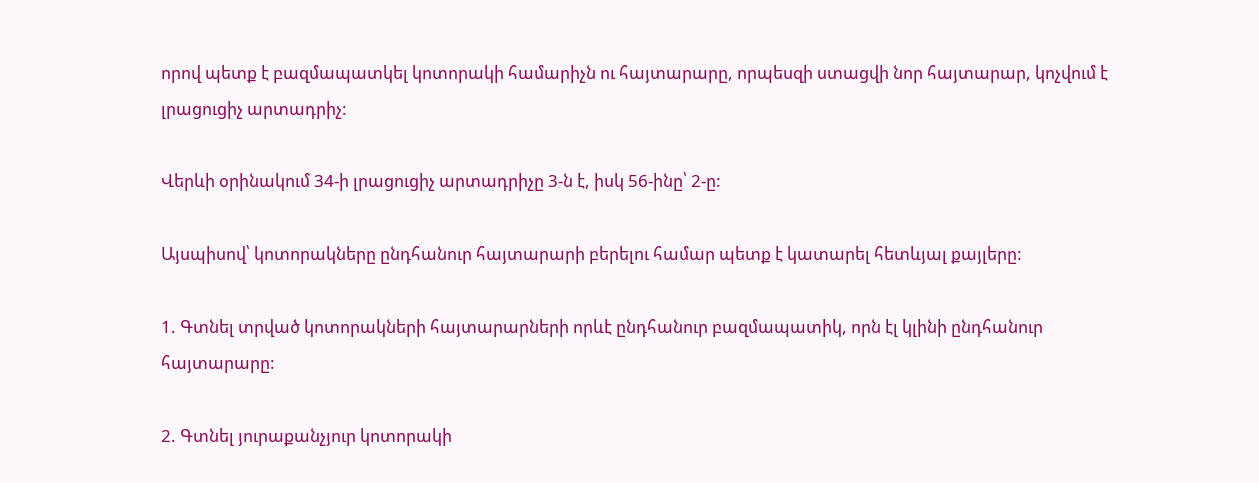որով պետք է բազմապատկել կոտորակի համարիչն ու հայտարարը, որպեսզի ստացվի նոր հայտարար, կոչվում է լրացուցիչ արտադրիչ:

Վերևի օրինակում 34-ի լրացուցիչ արտադրիչը 3-ն է, իսկ 56-ինը՝ 2-ը:

Այսպիսով՝ կոտորակները ընդհանուր հայտարարի բերելու համար պետք է կատարել հետևյալ քայլերը:

1. Գտնել տրված կոտորակների հայտարարների որևէ ընդհանուր բազմապատիկ, որն էլ կլինի ընդհանուր հայտարարը:

2. Գտնել յուրաքանչյուր կոտորակի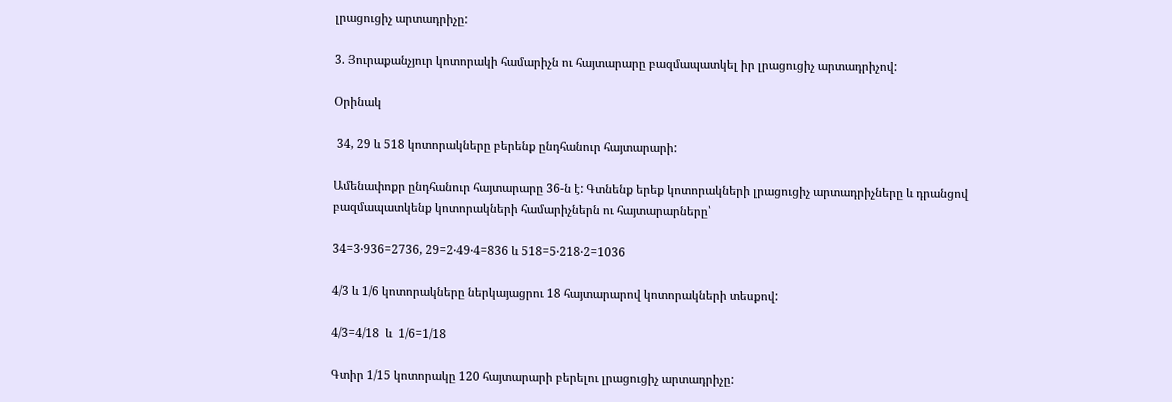լրացուցիչ արտադրիչը:

3. Յուրաքանչյուր կոտորակի համարիչն ու հայտարարը բազմապատկել իր լրացուցիչ արտադրիչով:

Օրինակ

 34, 29 և 518 կոտորակները բերենք ընդհանուր հայտարարի:

Ամենափոքր ընդհանուր հայտարարը 36-ն է: Գտնենք երեք կոտորակների լրացուցիչ արտադրիչները և դրանցով բազմապատկենք կոտորակների համարիչներն ու հայտարարները՝

34=3⋅936=2736, 29=2⋅49⋅4=836 և 518=5⋅218⋅2=1036

4/3 և 1/6 կոտորակները ներկայացրու 18 հայտարարով կոտորակների տեսքով:

4/3=4/18  և  1/6=1/18

Գտիր 1/15 կոտորակը 120 հայտարարի բերելու լրացուցիչ արտադրիչը: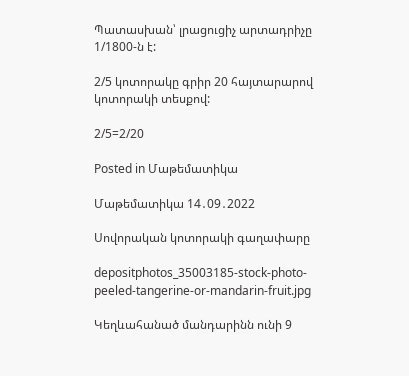Պատասխան՝ լրացուցիչ արտադրիչը  1/1800-ն է:

2/5 կոտորակը գրիր 20 հայտարարով կոտորակի տեսքով:

2/5=2/20

Posted in Մաթեմատիկա

Մաթեմատիկա 14․09․2022

Սովորական կոտորակի գաղափարը

depositphotos_35003185-stock-photo-peeled-tangerine-or-mandarin-fruit.jpg

Կեղևահանած մանդարինն ունի 9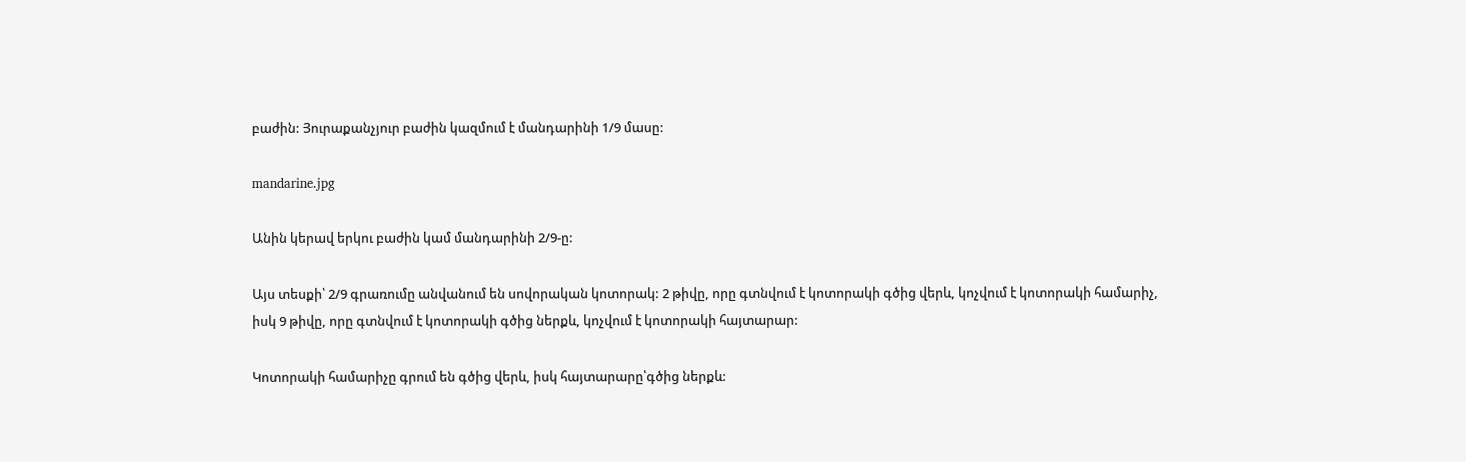բաժին: Յուրաքանչյուր բաժին կազմում է մանդարինի 1/9 մասը:

mandarine.jpg

Անին կերավ երկու բաժին կամ մանդարինի 2/9-ը:

Այս տեսքի՝ 2/9 գրառումը անվանում են սովորական կոտորակ: 2 թիվը, որը գտնվում է կոտորակի գծից վերև, կոչվում է կոտորակի համարիչ, իսկ 9 թիվը, որը գտնվում է կոտորակի գծից ներքև, կոչվում է կոտորակի հայտարար:

Կոտորակի համարիչը գրում են գծից վերև, իսկ հայտարարը՝գծից ներքև: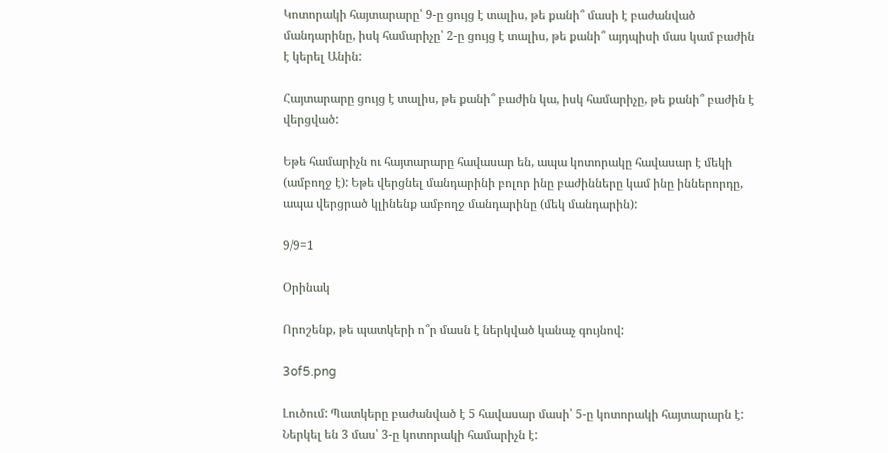Կոտորակի հայտարարը՝ 9-ը ցույց է տալիս, թե քանի՞ մասի է բաժանված մանդարինը, իսկ համարիչը՝ 2-ը ցույց է տալիս, թե քանի՞ այդպիսի մաս կամ բաժին է կերել Անին:

Հայտարարը ցույց է տալիս, թե քանի՞ բաժին կա, իսկ համարիչը, թե քանի՞ բաժին է վերցված:

Եթե համարիչն ու հայտարարը հավասար են, ապա կոտորակը հավասար է մեկի (ամբողջ է): Եթե վերցնել մանդարինի բոլոր ինը բաժինները կամ ինը իններորդը, ապա վերցրած կլինենք ամբողջ մանդարինը (մեկ մանդարին):

9/9=1

Օրինակ

Որոշենք, թե պատկերի ո՞ր մասն է ներկված կանաչ գույնով:

3of5.png

Լուծում: Պատկերը բաժանված է 5 հավասար մասի՝ 5-ը կոտորակի հայտարարն է: Ներկել են 3 մաս՝ 3-ը կոտորակի համարիչն է: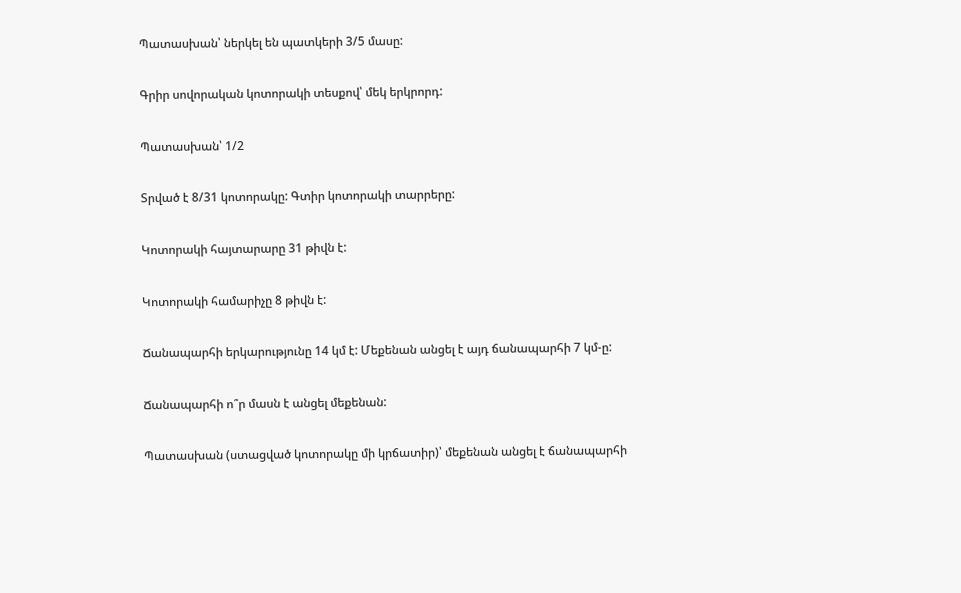Պատասխան՝ ներկել են պատկերի 3/5 մասը:

Գրիր սովորական կոտորակի տեսքով՝ մեկ երկրորդ:

Պատասխան՝ 1/2

Տրված է 8/31 կոտորակը: Գտիր կոտորակի տարրերը:

Կոտորակի հայտարարը 31 թիվն է:

Կոտորակի համարիչը 8 թիվն է:

Ճանապարհի երկարությունը 14 կմ է: Մեքենան անցել է այդ ճանապարհի 7 կմ-ը:

Ճանապարհի ո՞ր մասն է անցել մեքենան:

Պատասխան (ստացված կոտորակը մի կրճատիր)՝ մեքենան անցել է ճանապարհի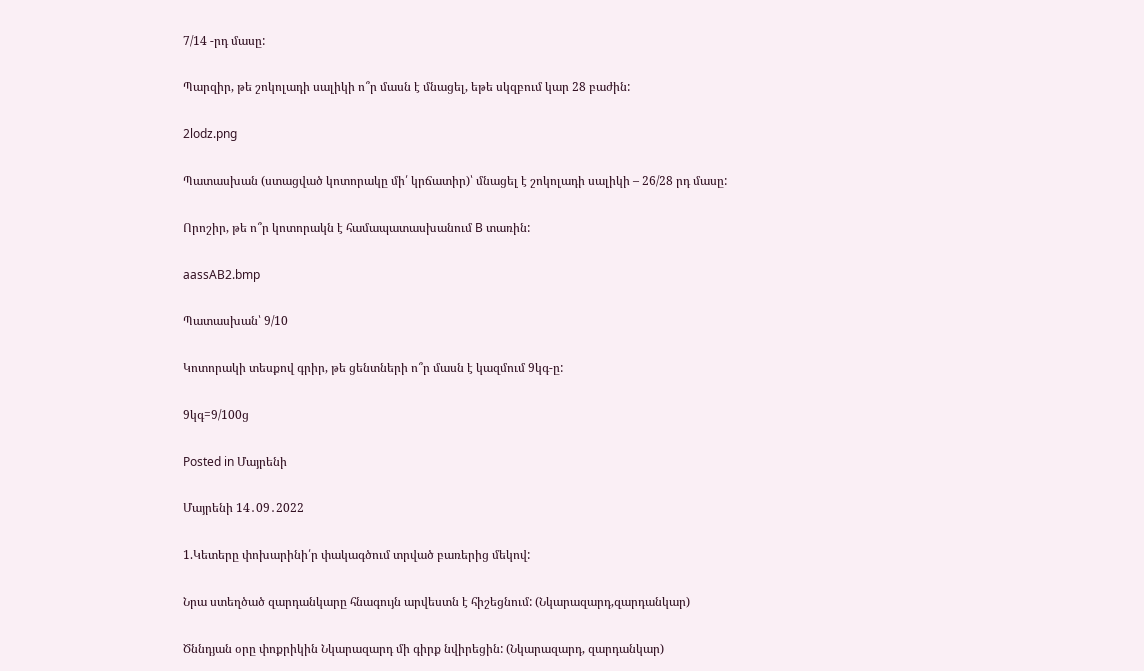7/14 -րդ մասը:

Պարզիր, թե շոկոլադի սալիկի ո՞ր մասն է մնացել, եթե սկզբում կար 28 բաժին:

2lodz.png

Պատասխան (ստացված կոտորակը մի՛ կրճատիր)՝ մնացել է շոկոլադի սալիկի – 26/28 րդ մասը:

Որոշիր, թե ո՞ր կոտորակն է համապատասխանում B տառին:

aassAB2.bmp

Պատասխան՝ 9/10

Կոտորակի տեսքով գրիր, թե ցենտների ո՞ր մասն է կազմում 9կգ-ը:

9կգ=9/100ց

Posted in Մայրենի

Մայրենի 14․09․2022

1.Կետերը փոխարինի՛ր փակագծում տրված բառերից մեկով:

Նրա ստեղծած զարդանկարը հնագույն արվեստն է հիշեցնում: (Նկարազարդ,զարդանկար)

Ծննդյան օրը փոքրիկին Նկարազարդ մի գիրք նվիրեցին: (Նկարազարդ, զարդանկար)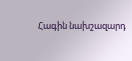Հագին նախշազարդ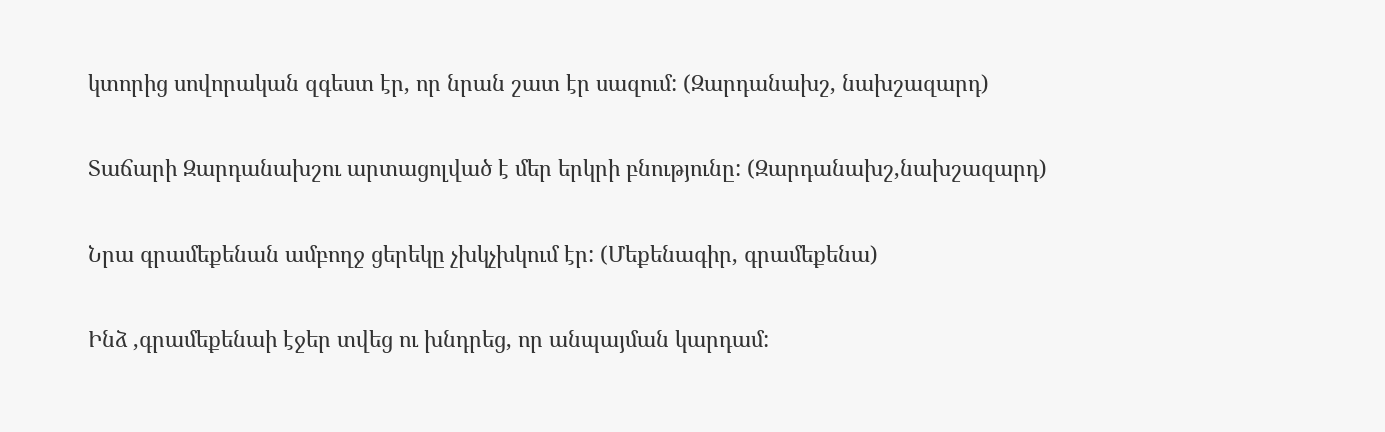կտորից սովորական զգեստ էր, որ նրան շատ էր սազում: (Զարդանախշ, նախշազարդ)

Տաճարի Զարդանախշու արտացոլված է մեր երկրի բնությունը: (Զարդանախշ,նախշազարդ)

Նրա գրամեքենան ամբողջ ցերեկը չխկչխկում էր: (Մեքենագիր, գրամեքենա)

Ինձ ,գրամեքենաի էջեր տվեց ու խնդրեց, որ անպայման կարդամ: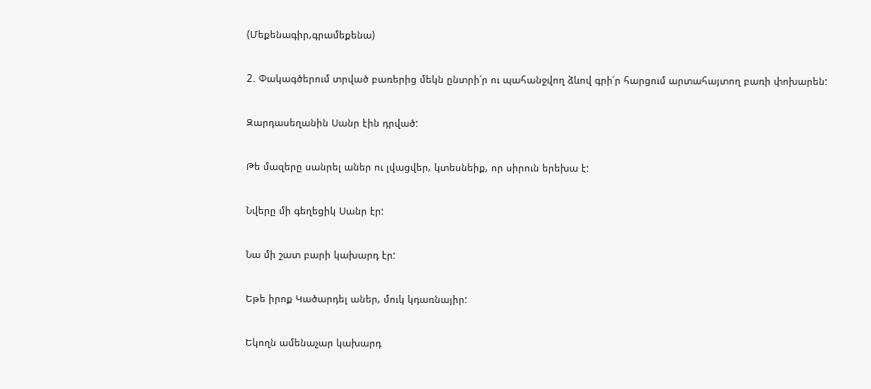(Մեքենագիր,գրամեքենա)

2. Փակագծերում տրված բառերից մեկն ընտրի՛ր ու պահանջվող ձևով գրի՛ր հարցում արտահայտող բառի փոխարեն:

Զարդասեղանին Սանր էին դրված:

Թե մազերը սանրել աներ ու լվացվեր, կտեսնեիք, որ սիրուն երեխա է:

Նվերը մի գեղեցիկ Սանր էր:

Նա մի շատ բարի կախարդ էր:

Եթե իրոք Կածարդել աներ, մուկ կդառնայիր:

Եկողն ամենաչար կախարդ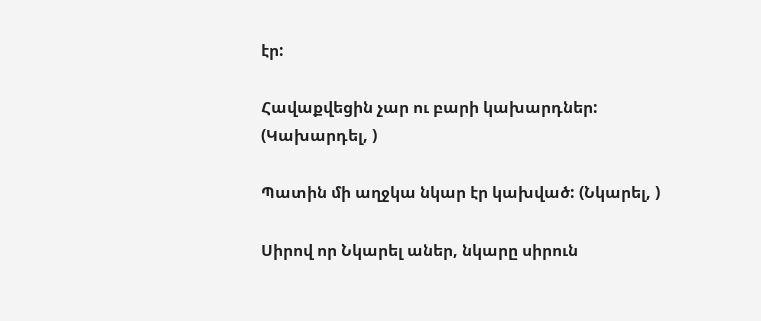էր:

Հավաքվեցին չար ու բարի կախարդներ: (Կախարդել, )

Պատին մի աղջկա նկար էր կախված: (Նկարել, )

Սիրով որ Նկարել աներ, նկարը սիրուն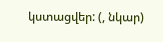կստացվեր: (, նկար)